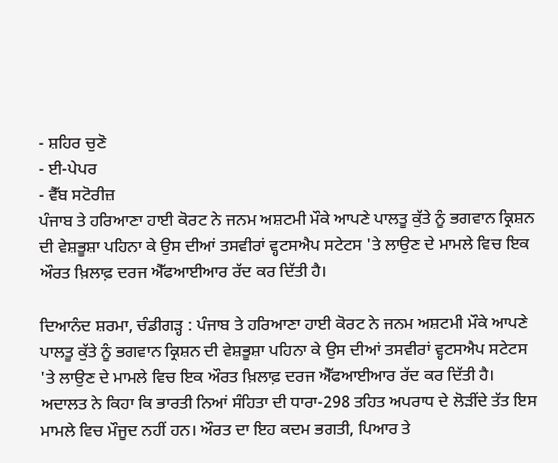- ਸ਼ਹਿਰ ਚੁਣੋ
- ਈ-ਪੇਪਰ
- ਵੈੱਬ ਸਟੋਰੀਜ਼
ਪੰਜਾਬ ਤੇ ਹਰਿਆਣਾ ਹਾਈ ਕੋਰਟ ਨੇ ਜਨਮ ਅਸ਼ਟਮੀ ਮੌਕੇ ਆਪਣੇ ਪਾਲਤੂ ਕੁੱਤੇ ਨੂੰ ਭਗਵਾਨ ਕ੍ਰਿਸ਼ਨ ਦੀ ਵੇਸ਼ਭੂਸ਼ਾ ਪਹਿਨਾ ਕੇ ਉਸ ਦੀਆਂ ਤਸਵੀਰਾਂ ਵ੍ਹਟਸਐਪ ਸਟੇਟਸ 'ਤੇ ਲਾਉਣ ਦੇ ਮਾਮਲੇ ਵਿਚ ਇਕ ਔਰਤ ਖ਼ਿਲਾਫ਼ ਦਰਜ ਐੱਫਆਈਆਰ ਰੱਦ ਕਰ ਦਿੱਤੀ ਹੈ।

ਦਿਆਨੰਦ ਸ਼ਰਮਾ, ਚੰਡੀਗੜ੍ਹ : ਪੰਜਾਬ ਤੇ ਹਰਿਆਣਾ ਹਾਈ ਕੋਰਟ ਨੇ ਜਨਮ ਅਸ਼ਟਮੀ ਮੌਕੇ ਆਪਣੇ ਪਾਲਤੂ ਕੁੱਤੇ ਨੂੰ ਭਗਵਾਨ ਕ੍ਰਿਸ਼ਨ ਦੀ ਵੇਸ਼ਭੂਸ਼ਾ ਪਹਿਨਾ ਕੇ ਉਸ ਦੀਆਂ ਤਸਵੀਰਾਂ ਵ੍ਹਟਸਐਪ ਸਟੇਟਸ 'ਤੇ ਲਾਉਣ ਦੇ ਮਾਮਲੇ ਵਿਚ ਇਕ ਔਰਤ ਖ਼ਿਲਾਫ਼ ਦਰਜ ਐੱਫਆਈਆਰ ਰੱਦ ਕਰ ਦਿੱਤੀ ਹੈ। ਅਦਾਲਤ ਨੇ ਕਿਹਾ ਕਿ ਭਾਰਤੀ ਨਿਆਂ ਸੰਹਿਤਾ ਦੀ ਧਾਰਾ-298 ਤਹਿਤ ਅਪਰਾਧ ਦੇ ਲੋੜੀਂਦੇ ਤੱਤ ਇਸ ਮਾਮਲੇ ਵਿਚ ਮੌਜੂਦ ਨਹੀਂ ਹਨ। ਔਰਤ ਦਾ ਇਹ ਕਦਮ ਭਗਤੀ, ਪਿਆਰ ਤੇ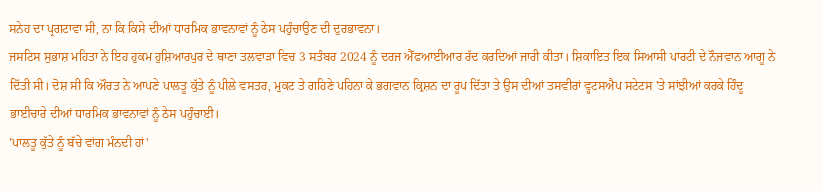ਸਨੇਹ ਦਾ ਪ੍ਰਗਟਾਵਾ ਸੀ, ਨਾ ਕਿ ਕਿਸੇ ਦੀਆਂ ਧਾਰਮਿਕ ਭਾਵਨਾਵਾਂ ਨੂੰ ਠੇਸ ਪਹੁੰਚਾਉਣ ਦੀ ਦੁਰਭਾਵਨਾ।
ਜਸਟਿਸ ਸੁਭਾਸ਼ ਮਹਿਤਾ ਨੇ ਇਹ ਹੁਕਮ ਹੁਸ਼ਿਆਰਪੁਰ ਦੇ ਥਾਣਾ ਤਲਵਾੜਾ ਵਿਚ 3 ਸਤੰਬਰ 2024 ਨੂੰ ਦਰਜ ਐੱਫਆਈਆਰ ਰੱਦ ਕਰਦਿਆਂ ਜਾਰੀ ਕੀਤਾ। ਸ਼ਿਕਾਇਤ ਇਕ ਸਿਆਸੀ ਪਾਰਟੀ ਦੇ ਨੌਜਵਾਨ ਆਗੂ ਨੇ ਦਿੱਤੀ ਸੀ। ਦੋਸ਼ ਸੀ ਕਿ ਔਰਤ ਨੇ ਆਪਣੇ ਪਾਲਤੂ ਕੁੱਤੇ ਨੂੰ ਪੀਲੇ ਵਸਤਰ, ਮੁਕਟ ਤੇ ਗਹਿਣੇ ਪਹਿਨਾ ਕੇ ਭਗਵਾਨ ਕ੍ਰਿਸ਼ਨ ਦਾ ਰੂਪ ਦਿੱਤਾ ਤੇ ਉਸ ਦੀਆਂ ਤਸਵੀਰਾਂ ਵ੍ਹਟਸਐਪ ਸਟੇਟਸ 'ਤੇ ਸਾਂਝੀਆਂ ਕਰਕੇ ਹਿੰਦੂ ਭਾਈਚਾਰੇ ਦੀਆਂ ਧਾਰਮਿਕ ਭਾਵਨਾਵਾਂ ਨੂੰ ਠੇਸ ਪਹੁੰਚਾਈ।
'ਪਾਲਤੂ ਕੁੱਤੇ ਨੂੰ ਬੱਚੇ ਵਾਂਗ ਮੰਨਦੀ ਹਾਂ'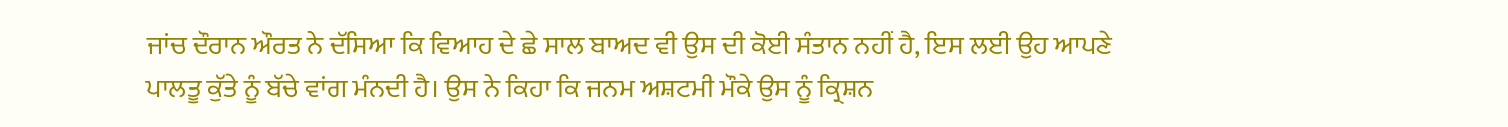ਜਾਂਚ ਦੌਰਾਨ ਔਰਤ ਨੇ ਦੱਸਿਆ ਕਿ ਵਿਆਹ ਦੇ ਛੇ ਸਾਲ ਬਾਅਦ ਵੀ ਉਸ ਦੀ ਕੋਈ ਸੰਤਾਨ ਨਹੀਂ ਹੈ, ਇਸ ਲਈ ਉਹ ਆਪਣੇ ਪਾਲਤੂ ਕੁੱਤੇ ਨੂੰ ਬੱਚੇ ਵਾਂਗ ਮੰਨਦੀ ਹੈ। ਉਸ ਨੇ ਕਿਹਾ ਕਿ ਜਨਮ ਅਸ਼ਟਮੀ ਮੌਕੇ ਉਸ ਨੂੰ ਕ੍ਰਿਸ਼ਨ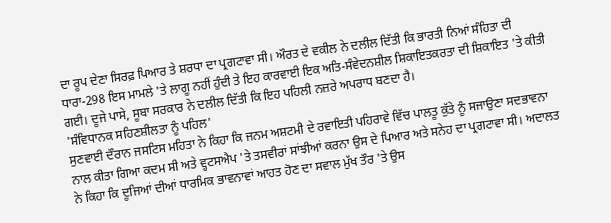ਦਾ ਰੂਪ ਦੇਣਾ ਸਿਰਫ਼ ਪਿਆਰ ਤੇ ਸ਼ਰਧਾ ਦਾ ਪ੍ਰਗਟਾਵਾ ਸੀ। ਔਰਤ ਦੇ ਵਕੀਲ ਨੇ ਦਲੀਲ ਦਿੱਤੀ ਕਿ ਭਾਰਤੀ ਨਿਆਂ ਸੰਹਿਤਾ ਦੀ ਧਾਰਾ-298 ਇਸ ਮਾਮਲੇ 'ਤੇ ਲਾਗੂ ਨਹੀਂ ਹੁੰਦੀ ਤੇ ਇਹ ਕਾਰਵਾਈ ਇਕ ਅਤਿ-ਸੰਵੇਦਨਸ਼ੀਲ ਸ਼ਿਕਾਇਤਕਰਤਾ ਦੀ ਸ਼ਿਕਾਇਤ 'ਤੇ ਕੀਤੀ ਗਈ। ਦੂਜੇ ਪਾਸੇ, ਸੂਬਾ ਸਰਕਾਰ ਨੇ ਦਲੀਲ ਦਿੱਤੀ ਕਿ ਇਹ ਪਹਿਲੀ ਨਜ਼ਰੇ ਅਪਰਾਧ ਬਣਦਾ ਹੈ।
'ਸੰਵਿਧਾਨਕ ਸਹਿਣਸ਼ੀਲਤਾ ਨੂੰ ਪਹਿਲ'
ਸੁਣਵਾਈ ਦੌਰਾਨ ਜਸਟਿਸ ਮਹਿਤਾ ਨੇ ਕਿਹਾ ਕਿ ਜਨਮ ਅਸ਼ਟਮੀ ਦੇ ਰਵਾਇਤੀ ਪਹਿਰਾਵੇ ਵਿੱਚ ਪਾਲਤੂ ਕੁੱਤੇ ਨੂੰ ਸਜਾਉਣਾ ਸਦਭਾਵਨਾ ਨਾਲ ਕੀਤਾ ਗਿਆ ਕਦਮ ਸੀ ਅਤੇ ਵ੍ਹਟਸਐਪ 'ਤੇ ਤਸਵੀਰਾਂ ਸਾਂਝੀਆਂ ਕਰਨਾ ਉਸ ਦੇ ਪਿਆਰ ਅਤੇ ਸਨੇਹ ਦਾ ਪ੍ਰਗਟਾਵਾ ਸੀ। ਅਦਾਲਤ ਨੇ ਕਿਹਾ ਕਿ ਦੂਜਿਆਂ ਦੀਆਂ ਧਾਰਮਿਕ ਭਾਵਨਾਵਾਂ ਆਹਤ ਹੋਣ ਦਾ ਸਵਾਲ ਮੁੱਖ ਤੌਰ 'ਤੇ ਉਸ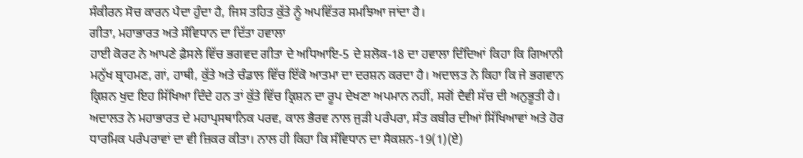ਸੰਕੀਰਨ ਸੋਚ ਕਾਰਨ ਪੈਦਾ ਹੁੰਦਾ ਹੈ, ਜਿਸ ਤਹਿਤ ਕੁੱਤੇ ਨੂੰ ਅਪਵਿੱਤਰ ਸਮਝਿਆ ਜਾਂਦਾ ਹੈ।
ਗੀਤਾ, ਮਹਾਭਾਰਤ ਅਤੇ ਸੰਵਿਧਾਨ ਦਾ ਦਿੱਤਾ ਹਵਾਲਾ
ਹਾਈ ਕੋਰਟ ਨੇ ਆਪਣੇ ਫ਼ੈਸਲੇ ਵਿੱਚ ਭਗਵਦ ਗੀਤਾ ਦੇ ਅਧਿਆਇ-5 ਦੇ ਸ਼ਲੋਕ-18 ਦਾ ਹਵਾਲਾ ਦਿੰਦਿਆਂ ਕਿਹਾ ਕਿ ਗਿਆਨੀ ਮਨੁੱਖ ਬ੍ਰਾਹਮਣ, ਗਾਂ, ਹਾਥੀ, ਕੁੱਤੇ ਅਤੇ ਚੰਡਾਲ ਵਿੱਚ ਇੱਕੋ ਆਤਮਾ ਦਾ ਦਰਸ਼ਨ ਕਰਦਾ ਹੈ। ਅਦਾਲਤ ਨੇ ਕਿਹਾ ਕਿ ਜੇ ਭਗਵਾਨ ਕ੍ਰਿਸ਼ਨ ਖੁਦ ਇਹ ਸਿੱਖਿਆ ਦਿੰਦੇ ਹਨ ਤਾਂ ਕੁੱਤੇ ਵਿੱਚ ਕ੍ਰਿਸ਼ਨ ਦਾ ਰੂਪ ਦੇਖਣਾ ਅਪਮਾਨ ਨਹੀਂ, ਸਗੋਂ ਦੈਵੀ ਸੱਚ ਦੀ ਅਨੁਭੂਤੀ ਹੈ।
ਅਦਾਲਤ ਨੇ ਮਹਾਭਾਰਤ ਦੇ ਮਹਾਪ੍ਰਸਥਾਨਿਕ ਪਰਵ, ਕਾਲ ਭੈਰਵ ਨਾਲ ਜੁੜੀ ਪਰੰਪਰਾ, ਸੰਤ ਕਬੀਰ ਦੀਆਂ ਸਿੱਖਿਆਵਾਂ ਅਤੇ ਹੋਰ ਧਾਰਮਿਕ ਪਰੰਪਰਾਵਾਂ ਦਾ ਵੀ ਜ਼ਿਕਰ ਕੀਤਾ। ਨਾਲ ਹੀ ਕਿਹਾ ਕਿ ਸੰਵਿਧਾਨ ਦਾ ਸੈਕਸ਼ਨ-19(1)(ਏ)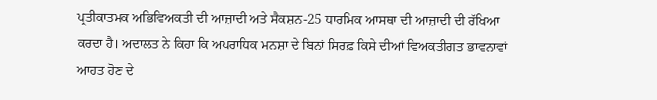ਪ੍ਰਤੀਕਾਤਮਕ ਅਭਿਵਿਅਕਤੀ ਦੀ ਆਜ਼ਾਦੀ ਅਤੇ ਸੈਕਸ਼ਨ-25 ਧਾਰਮਿਕ ਆਸਥਾ ਦੀ ਆਜ਼ਾਦੀ ਦੀ ਰੱਖਿਆ ਕਰਦਾ ਹੈ। ਅਦਾਲਤ ਨੇ ਕਿਹਾ ਕਿ ਅਪਰਾਧਿਕ ਮਨਸ਼ਾ ਦੇ ਬਿਨਾਂ ਸਿਰਫ਼ ਕਿਸੇ ਦੀਆਂ ਵਿਅਕਤੀਗਤ ਭਾਵਨਾਵਾਂ ਆਹਤ ਹੋਣ ਦੇ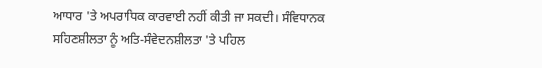ਆਧਾਰ 'ਤੇ ਅਪਰਾਧਿਕ ਕਾਰਵਾਈ ਨਹੀਂ ਕੀਤੀ ਜਾ ਸਕਦੀ। ਸੰਵਿਧਾਨਕ ਸਹਿਣਸ਼ੀਲਤਾ ਨੂੰ ਅਤਿ-ਸੰਵੇਦਨਸ਼ੀਲਤਾ 'ਤੇ ਪਹਿਲ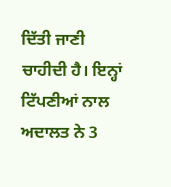ਦਿੱਤੀ ਜਾਣੀ ਚਾਹੀਦੀ ਹੈ। ਇਨ੍ਹਾਂ ਟਿੱਪਣੀਆਂ ਨਾਲ ਅਦਾਲਤ ਨੇ 3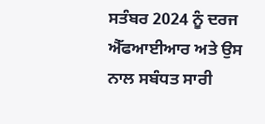ਸਤੰਬਰ 2024 ਨੂੰ ਦਰਜ ਐੱਫਆਈਆਰ ਅਤੇ ਉਸ ਨਾਲ ਸਬੰਧਤ ਸਾਰੀ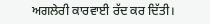ਅਗਲੇਰੀ ਕਾਰਵਾਈ ਰੱਦ ਕਰ ਦਿੱਤੀ।